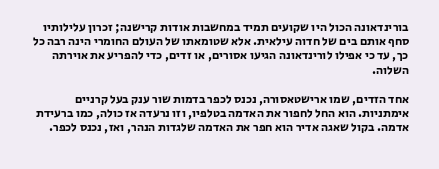בורינדאונה הכול היו שקועים תמיד במחשבות אודות קרישנה; זכרון עלילותיו סחף אותם בים של חדוה עילאית. אלא שטומאתו של העולם החומרי הינה רבה כל כך, עד כי אפילו לורינדאונה הגיעו אסורים, או זדים, כדי להפריע את אוירתה השלוה.

אחד הזדים, שמו ארישטאסורה, נכנס לכפר בדמות שור ענק בעל קרניים אימתניות. הוא החל לחפור את האדמה בטלפיו, וזו נרעדה אז כולה, כמו ברעידת אדמה. בקול שאגה אדיר הוא חפר את האדמה שלגדות הנהר, ואז, נכנס לכפר.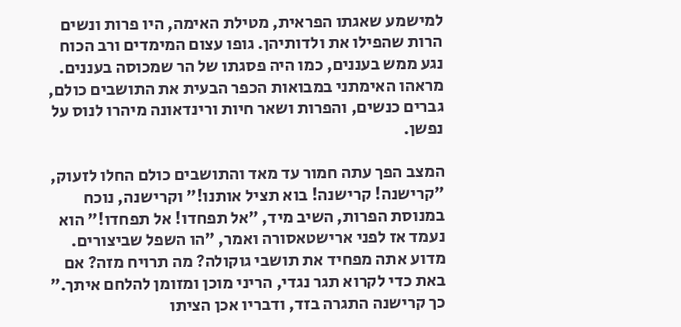למישמע שאגתו הפראית, מטילת האימה, היו פרות ונשים הרות שהפילו את ולדותיהן. גופו עצום המימדים ורב הכוח נגע ממש בעננים, כמו היה פסגתו של הר שמכוסה בעננים. מראהו האימתני במבואות הכפר הבעית את התושבים כולם, גברים כנשים, והפרות ושאר חיות ורינדאונה מיהרו לנוס על נפשן.

המצב הפך עתה חמור עד מאד והתושבים כולם החלו לזעוק, ״קרישנה! קרישנה! בוא תציל אותנו!״ וקרישנה, נוכח במנוסת הפרות, השיב מיד, ״אל תפחדו! אל תפחדו!״ הוא נעמד אז לפני ארישטאסורה ואמר, ״הו השפל שביצורים. מדוע אתה מפחיד את תושבי גוקולה? מה תרויח מזה? אם באת כדי לקרוא תגר נגדי, הריני מוכן ומזומן להלחם איתך.״ כך קרישנה התגרה בזד, ודבריו אכן הציתו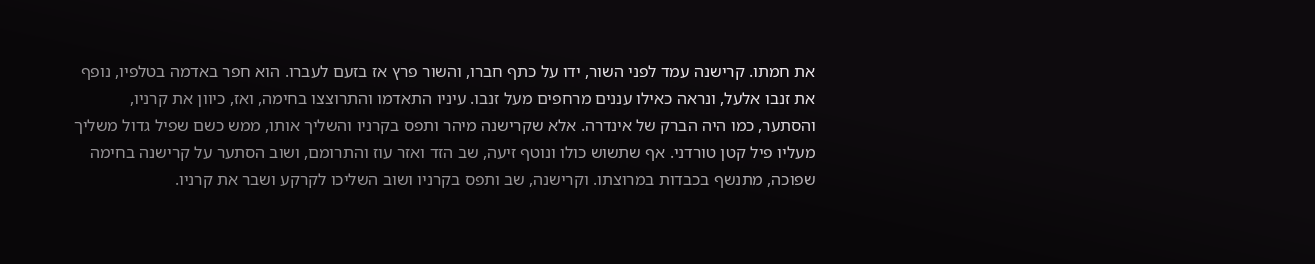את חמתו. קרישנה עמד לפני השור, ידו על כתף חברו, והשור פרץ אז בזעם לעברו. הוא חפר באדמה בטלפיו, נופף את זנבו אלעל, ונראה כאילו עננים מרחפים מעל זנבו. עיניו התאדמו והתרוצצו בחימה, ואז, כיוון את קרניו, והסתער, כמו היה הברק של אינדרה. אלא שקרישנה מיהר ותפס בקרניו והשליך אותו, ממש כשם שפיל גדול משליך מעליו פיל קטן טורדני. אף שתשוש כולו ונוטף זיעה, שב הזד ואזר עוז והתרומם, ושוב הסתער על קרישנה בחימה שפוכה, מתנשף בכבדות במרוצתו. וקרישנה, שב ותפס בקרניו ושוב השליכו לקרקע ושבר את קרניו.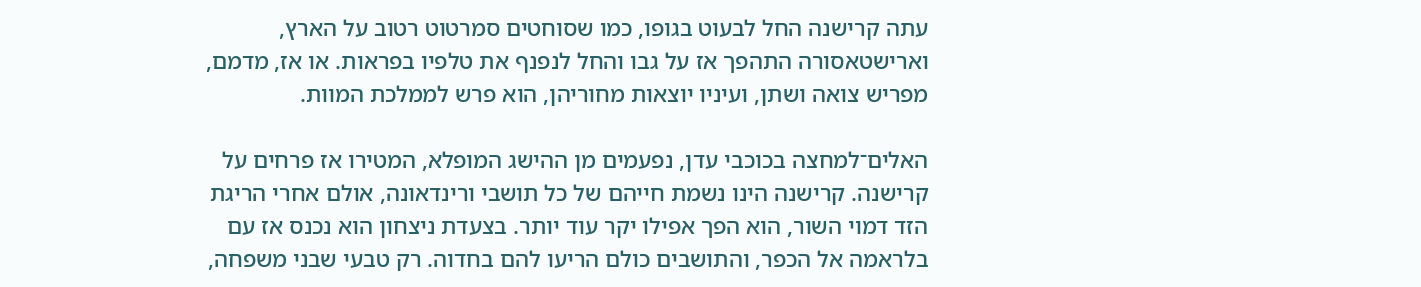עתה קרישנה החל לבעוט בגופו, כמו שסוחטים סמרטוט רטוב על הארץ, וארישטאסורה התהפך אז על גבו והחל לנפנף את טלפיו בפראות. או אז, מדמם, מפריש צואה ושתן, ועיניו יוצאות מחוריהן, הוא פרש לממלכת המוות.

האלים־למחצה בכוכבי עדן, נפעמים מן ההישג המופלא, המטירו אז פרחים על קרישנה. קרישנה הינו נשמת חייהם של כל תושבי ורינדאונה, אולם אחרי הריגת הזד דמוי השור, הוא הפך אפילו יקר עוד יותר. בצעדת ניצחון הוא נכנס אז עם בלראמה אל הכפר, והתושבים כולם הריעו להם בחדוה. רק טבעי שבני משפחה,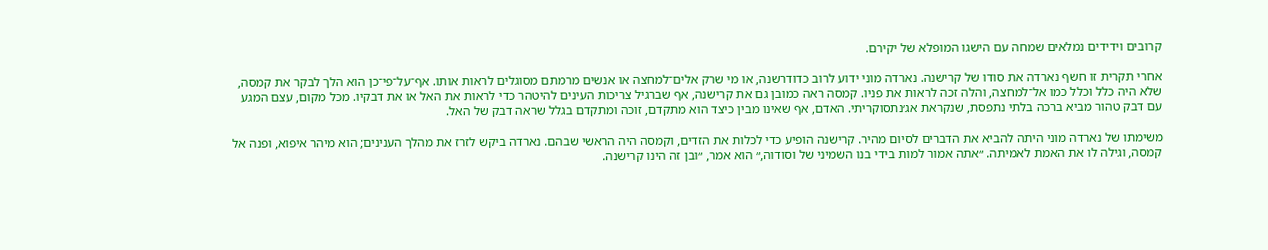קרובים וידידים נמלאים שמחה עם הישגו המופלא של יקירם.

אחרי תקרית זו חשף נארדה את סודו של קרישנה. נארדה מוני ידוע לרוב כדודרשנה, או מי שרק אלים־למחצה או אנשים מרמתם מסוגלים לראות אותו. אף־על־פי־כן הוא הלך לבקר את קמסה, שלא היה כלל וכלל כמו אל־למחצה, והלה זכה לראות את פניו. קמסה ראה כמובן גם את קרישנה, אף שברגיל צריכות העינים להיטהר כדי לראות את האל או את דבקיו. מכל מקום, עצם המגע עם דבק טהור מביא ברכה בלתי נתפסת, שנקראת אג׳נתסוקריתי. האדם, אף שאינו מבין כיצד הוא מתקדם, זוכה ומתקדם בגלל שראה דבק של האל.

משימתו של נארדה מוני היתה להביא את הדברים לסיום מהיר. קרישנה הופיע כדי לכלות את הזדים, וקמסה היה הראשי שבהם. נארדה ביקש לזרז את מהלך הענינים; הוא מיהר איפוא, ופנה אל קמסה, וגילה לו את האמת לאמיתה. ״אתה אמור למות בידי בנו השמיני של וסודוה,״ הוא אמר, ״ובן זה הינו קרישנה.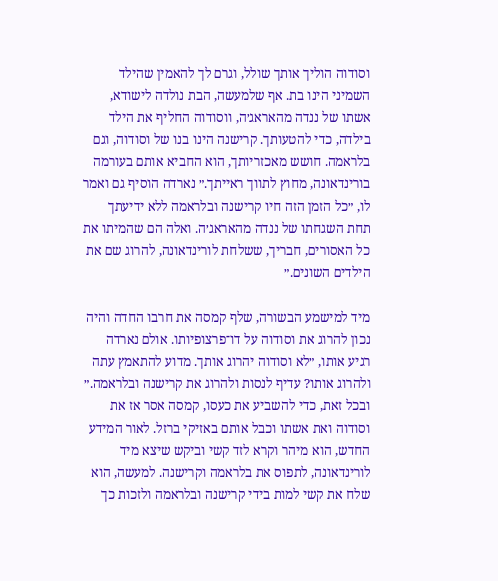וסודוה הוליך אותך שולל, וגרם לך להאמין שהילד השמיני הינו בת. אף שלמעשה, הבת נולדה לישודא, אשתו של ננדה מהאראג׳ה, ווסודוה החליף את הילד בילדה, כדי להטעותך. קרישנה הינו בנו של וסודוה, וגם בלראמה. חושש מאכזריותך, הוא החביא אותם בעורמה בורינדאונה, מחוץ לתווך ראייתך.״ נארדה הוסיף גם ואמר לו, ״כל הזמן הזה חיו קרישנה ובלראמה ללא ידיעתך תחת השגחתו של ננדה מהאראג׳ה. ואלה הם שהמיתו את כל האסורים, חבריך, ששלחת לורינדאונה, להרוג שם את הילדים השונים.״

מיד למישמע הבשורה, שלף קמסה את חרבו החדה והיה נכון להרוג את וסודוה על דו־פרצופיותו. אולם נארדה רגיע אותו, ״לא וסודוה יהרוג אותך. מדוע להתאמץ עתה ולהרוג אותו? עדיף לנסות ולהרוג את קרישנה ובלראמה.״ ובכל זאת, כדי להשביע את כעסו, קמסה אסר אז את וסודוה ואת אשתו וכבל אותם באזיקי ברזל. לאור המידע החדש, הוא מיהר וקרא לזד קשי וביקש שיצא מיד לורינדאונה, לתפוס את בלראמה וקרישנה. למעשה, הוא שלח את קשי למות בידי קרישנה ובלראמה ולזכות כך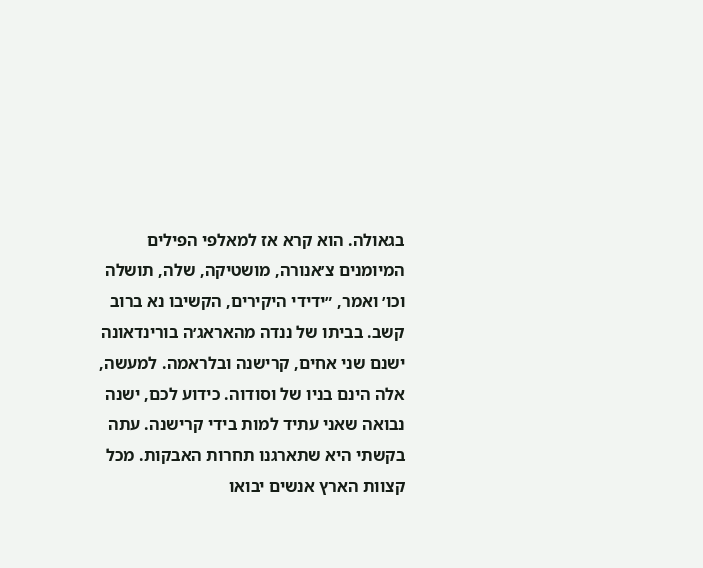בגאולה. הוא קרא אז למאלפי הפילים המיומנים צ׳אנורה, מושטיקה, שלה, תושלה וכו׳ ואמר, ״ידידי היקירים, הקשיבו נא ברוב קשב. בביתו של ננדה מהאראג׳ה בורינדאונה ישנם שני אחים, קרישנה ובלראמה. למעשה, אלה הינם בניו של וסודוה. כידוע לכם, ישנה נבואה שאני עתיד למות בידי קרישנה. עתה בקשתי היא שתארגנו תחרות האבקות. מכל קצוות הארץ אנשים יבואו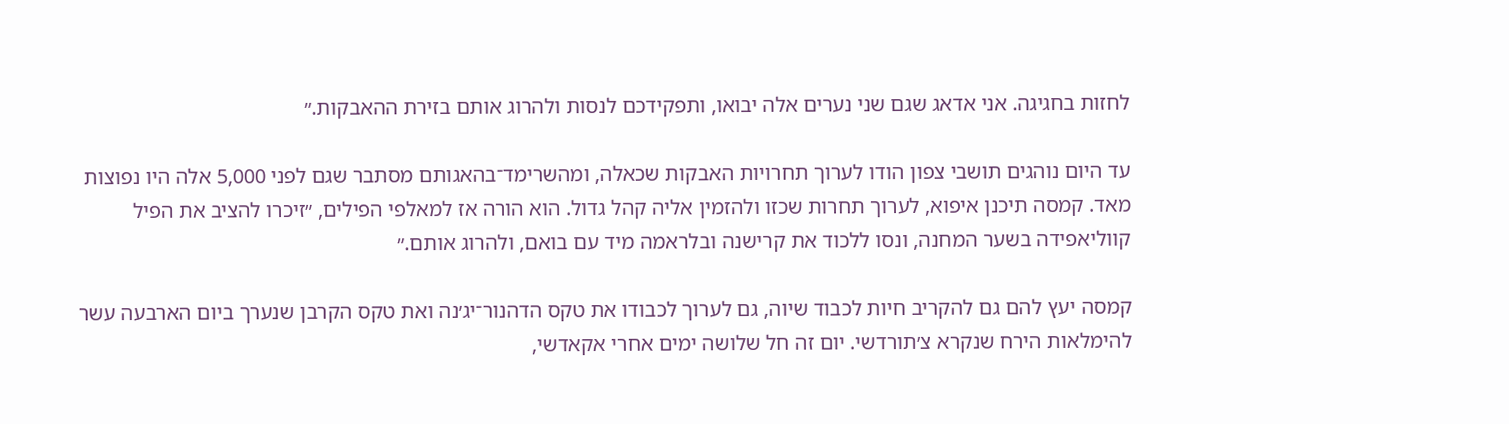לחזות בחגיגה. אני אדאג שגם שני נערים אלה יבואו, ותפקידכם לנסות ולהרוג אותם בזירת ההאבקות.״

עד היום נוהגים תושבי צפון הודו לערוך תחרויות האבקות שכאלה, ומהשרימד־בהאגותם מסתבר שגם לפני 5,000 אלה היו נפוצות מאד. קמסה תיכנן איפוא, לערוך תחרות שכזו ולהזמין אליה קהל גדול. הוא הורה אז למאלפי הפילים, ״זיכרו להציב את הפיל קווליאפידה בשער המחנה, ונסו ללכוד את קרישנה ובלראמה מיד עם בואם, ולהרוג אותם.״

קמסה יעץ להם גם להקריב חיות לכבוד שיוה, גם לערוך לכבודו את טקס הדהנור־יג׳נה ואת טקס הקרבן שנערך ביום הארבעה עשר להימלאות הירח שנקרא צ׳תורדשי. יום זה חל שלושה ימים אחרי אקאדשי,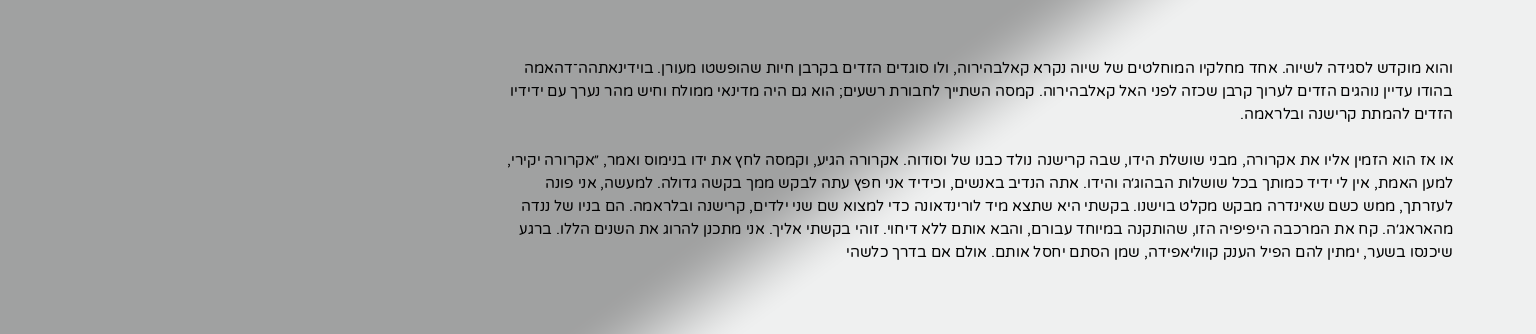והוא מוקדש לסגידה לשיוה. אחד מחלקיו המוחלטים של שיוה נקרא קאלבהירוה, ולו סוגדים הזדים בקרבן חיות שהופשטו מעורן. בוידינאתהה־דהאמה בהודו עדיין נוהגים הזדים לערוך קרבן שכזה לפני האל קאלבהירוה. קמסה השתייך לחבורת רשעים; הוא גם היה מדינאי ממולח וחיש מהר נערך עם ידידיו הזדים להמתת קרישנה ובלראמה.

או אז הוא הזמין אליו את אקרורה, מבני שושלת הידו, שבה קרישנה נולד כבנו של וסודוה. אקרורה הגיע, וקמסה לחץ את ידו בנימוס ואמר, ״אקרורה יקירי, למען האמת, אין לי ידיד כמותך בכל שושלות הבהוג׳ה והידו. אתה הנדיב באנשים, וכידיד אני חפץ עתה לבקש ממך בקשה גדולה. למעשה, אני פונה לעזרתך, ממש כשם שאינדרה מבקש מקלט בוישנו. בקשתי היא שתצא מיד לורינדאונה כדי למצוא שם שני ילדים, קרישנה ובלראמה. הם בניו של ננדה מהאראג׳ה. קח את המרכבה היפיפיה הזו, שהותקנה במיוחד עבורם, והבא אותם ללא דיחוי. זוהי בקשתי אליך. אני מתכנן להרוג את השנים הללו. ברגע שיכנסו בשער, ימתין להם הפיל הענק קווליאפידה, שמן הסתם יחסל אותם. אולם אם בדרך כלשהי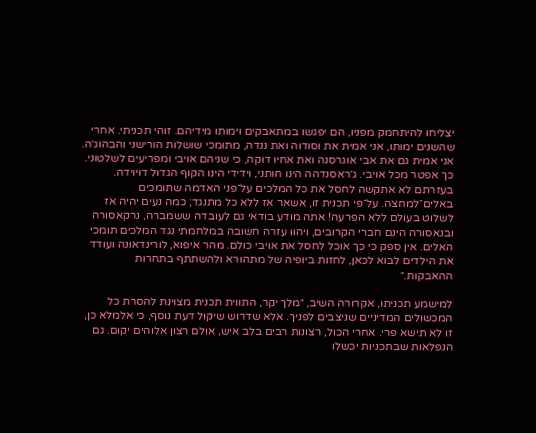יצליחו להיתחמק מפניו, הם יפגשו במתאבקים וימותו מידיהם. זוהי תכניתי. אחרי שהשנים ימותו, אני אמית את וסודוה ואת ננדה, מתומכי שושלות הורישני והבהוג׳ה. אני אמית גם את אבי אוגרסנה ואת אחיו דוקה, כי שניהם אויבי ומפריעים לשלטוני. כך אפטר מכל אויבי. ג׳ראסנדהה הינו חותני, וידידי הינו הקוף הגדול דויוידה. בעזרתם לא אתקשה לחסל את כל המלכים על־פני האדמה שתומכים באלים־למחצה. על־פי תכנית זו, אשאר אז ללא כל מתנגד; כמה נעים יהיה אז לשלוט בעולם ללא הפרעה! אתה מודע בודאי גם לעובדה ששמברה, נרקאסורה ובנאסורה הינם חברי הקרובים, ויהוו עזרה חשובה במלחמתי נגד המלכים תומכי האלים. אין ספק כי כך אוכל לחסל את אויבי כולם. מהר איפוא, לורינדאונה ועודד את הילדים לבוא לכאן, לחזות ביופיה של מתהורא ולהשתתף בתחרות ההאבקות.״

למישמע תכניתו, אקרורה השיב, ״מלך יקר, התווית תכנית מצוינת להסרת כל המכשולים המדיניים שניצבים לפניך. אלא שדרוש שיקול דעת נוסף, כי אלמלא כן, זו לא תישא פרי. אחרי הכול, רצונות רבים בלב איש, אולם רצון אלוהים יקום. גם הנפלאות שבתכניות יכשלו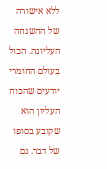ללא אישורה של ההשגחה העליונה. הכול בעולם החומרי יודעים שהכוח העליון הוא שקובע בסופו של דבר. גם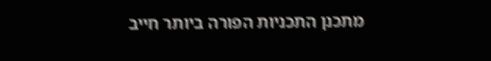מתכנן התכניות הפורה ביותר חייב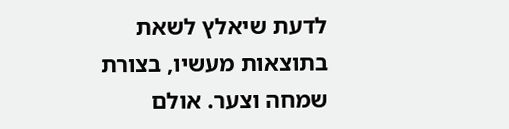לדעת שיאלץ לשאת בתוצאות מעשיו, בצורת שמחה וצער. אולם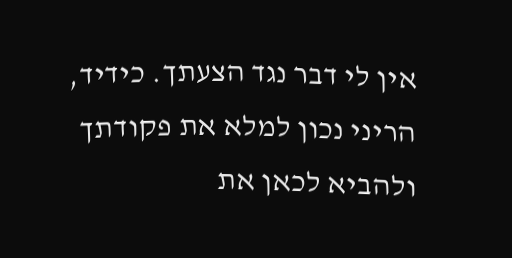אין לי דבר נגד הצעתך. כידיד, הריני נכון למלא את פקודתך ולהביא לכאן את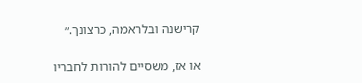קרישנה ובלראמה, כרצונך.״

או אז, משסיים להורות לחבריו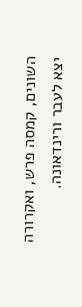השונים, קמסה פרש, ואקרורה יצא לעבר ורינדאונה.